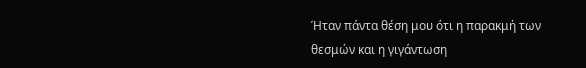Ήταν πάντα θέση μου ότι η παρακμή των θεσμών και η γιγάντωση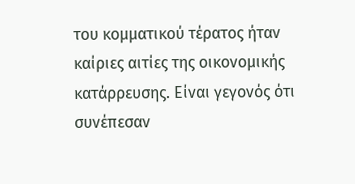του κομματικού τέρατος ήταν καίριες αιτίες της οικονομικής κατάρρευσης. Είναι γεγονός ότι συνέπεσαν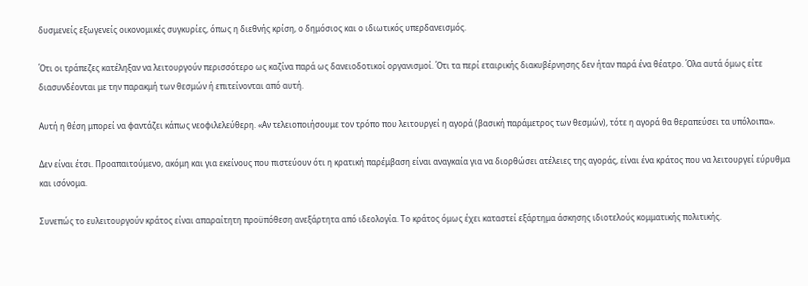δυσμενείς εξωγενείς οικονομικές συγκυρίες, όπως η διεθνής κρίση, ο δημόσιος και ο ιδιωτικός υπερδανεισμός.

Ότι οι τράπεζες κατέληξαν να λειτουργούν περισσότερο ως καζίνα παρά ως δανειοδοτικοί οργανισμοί. Ότι τα περί εταιρικής διακυβέρνησης δεν ήταν παρά ένα θέατρο. Όλα αυτά όμως είτε διασυνδέονται με την παρακμή των θεσμών ή επιτείνονται από αυτή.

Αυτή η θέση μπορεί να φαντάζει κάπως νεοφιλελεύθερη. «Αν τελειοποιήσουμε τον τρόπο που λειτουργεί η αγορά (βασική παράμετρος των θεσμών), τότε η αγορά θα θεραπεύσει τα υπόλοιπα».

Δεν είναι έτσι. Προαπαιτούμενο, ακόμη και για εκείνους που πιστεύουν ότι η κρατική παρέμβαση είναι αναγκαία για να διορθώσει ατέλειες της αγοράς, είναι ένα κράτος που να λειτουργεί εύρυθμα και ισόνομα.

Συνεπώς το ευλειτουργούν κράτος είναι απαραίτητη προϋπόθεση ανεξάρτητα από ιδεολογία. Το κράτος όμως έχει καταστεί εξάρτημα άσκησης ιδιοτελούς κομματικής πολιτικής.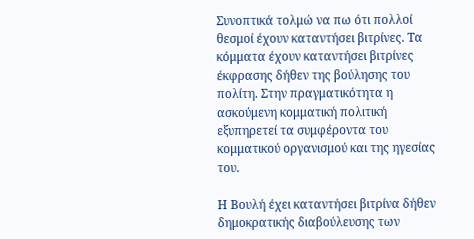Συνοπτικά τολμώ να πω ότι πολλοί θεσμοί έχουν καταντήσει βιτρίνες. Τα κόμματα έχουν καταντήσει βιτρίνες έκφρασης δήθεν της βούλησης του πολίτη. Στην πραγματικότητα η ασκούμενη κομματική πολιτική εξυπηρετεί τα συμφέροντα του κομματικού οργανισμού και της ηγεσίας του.

Η Βουλή έχει καταντήσει βιτρίνα δήθεν δημοκρατικής διαβούλευσης των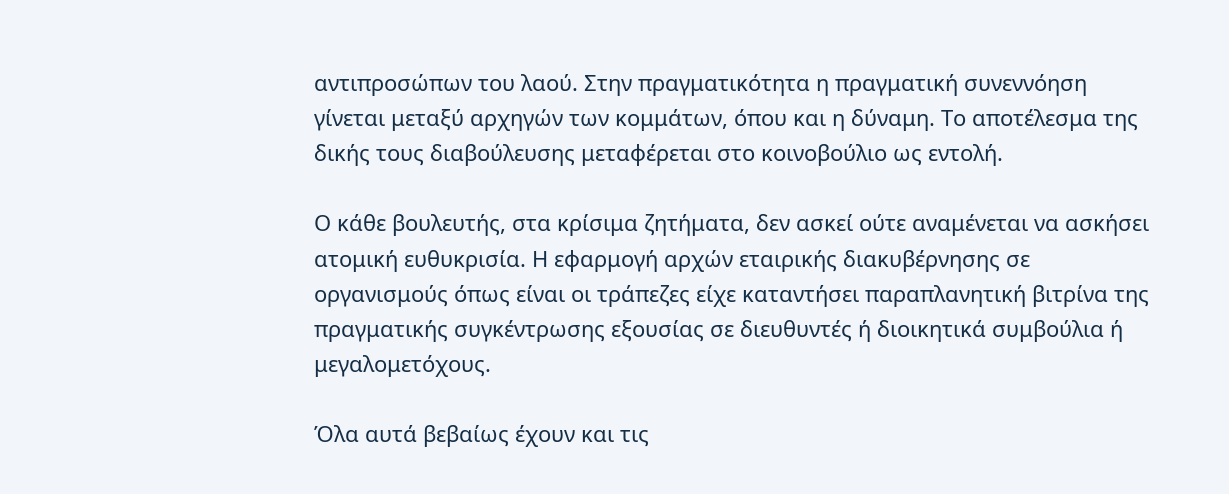αντιπροσώπων του λαού. Στην πραγματικότητα η πραγματική συνεννόηση γίνεται μεταξύ αρχηγών των κομμάτων, όπου και η δύναμη. Το αποτέλεσμα της δικής τους διαβούλευσης μεταφέρεται στο κοινοβούλιο ως εντολή.

Ο κάθε βουλευτής, στα κρίσιμα ζητήματα, δεν ασκεί ούτε αναμένεται να ασκήσει ατομική ευθυκρισία. Η εφαρμογή αρχών εταιρικής διακυβέρνησης σε οργανισμούς όπως είναι οι τράπεζες είχε καταντήσει παραπλανητική βιτρίνα της πραγματικής συγκέντρωσης εξουσίας σε διευθυντές ή διοικητικά συμβούλια ή μεγαλομετόχους.

Όλα αυτά βεβαίως έχουν και τις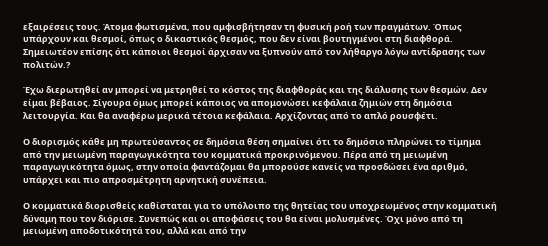εξαιρέσεις τους. Άτομα φωτισμένα, που αμφισβήτησαν τη φυσική ροή των πραγμάτων. Όπως υπάρχουν και θεσμοί, όπως ο δικαστικός θεσμός, που δεν είναι βουτηγμένοι στη διαφθορά. Σημειωτέον επίσης ότι κάποιοι θεσμοί άρχισαν να ξυπνούν από τον λήθαργο λόγω αντίδρασης των πολιτών.?

Έχω διερωτηθεί αν μπορεί να μετρηθεί το κόστος της διαφθοράς και της διάλυσης των θεσμών. Δεν είμαι βέβαιος. Σίγουρα όμως μπορεί κάποιος να απομονώσει κεφάλαια ζημιών στη δημόσια λειτουργία. Και θα αναφέρω μερικά τέτοια κεφάλαια. Αρχίζοντας από το απλό ρουσφέτι.

Ο διορισμός κάθε μη πρωτεύσαντος σε δημόσια θέση σημαίνει ότι το δημόσιο πληρώνει το τίμημα από την μειωμένη παραγωγικότητα του κομματικά προκρινόμενου. Πέρα από τη μειωμένη παραγωγικότητα όμως, στην οποία φαντάζομαι θα μπορούσε κανείς να προσδώσει ένα αριθμό, υπάρχει και πιο απροσμέτρητη αρνητική συνέπεια.

Ο κομματικά διορισθείς καθίσταται για το υπόλοιπο της θητείας του υποχρεωμένος στην κομματική δύναμη που τον διόρισε. Συνεπώς και οι αποφάσεις του θα είναι μολυσμένες. Όχι μόνο από τη μειωμένη αποδοτικότητά του, αλλά και από την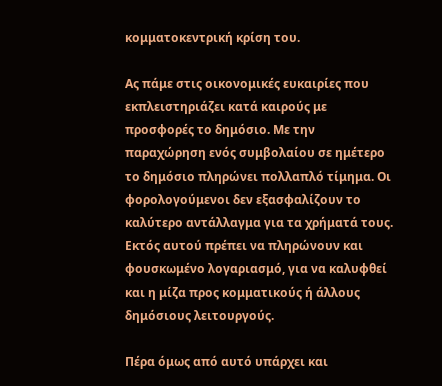κομματοκεντρική κρίση του.

Ας πάμε στις οικονομικές ευκαιρίες που εκπλειστηριάζει κατά καιρούς με προσφορές το δημόσιο. Με την παραχώρηση ενός συμβολαίου σε ημέτερο το δημόσιο πληρώνει πολλαπλό τίμημα. Οι φορολογούμενοι δεν εξασφαλίζουν το καλύτερο αντάλλαγμα για τα χρήματά τους. Εκτός αυτού πρέπει να πληρώνουν και φουσκωμένο λογαριασμό, για να καλυφθεί και η μίζα προς κομματικούς ή άλλους δημόσιους λειτουργούς.

Πέρα όμως από αυτό υπάρχει και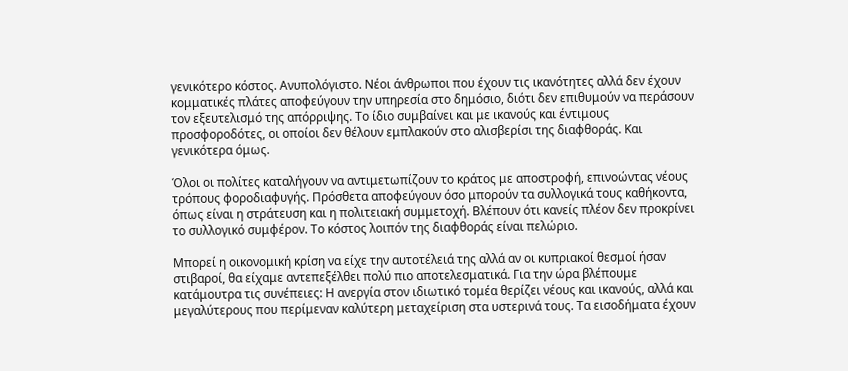γενικότερο κόστος. Ανυπολόγιστο. Νέοι άνθρωποι που έχουν τις ικανότητες αλλά δεν έχουν κομματικές πλάτες αποφεύγουν την υπηρεσία στο δημόσιο, διότι δεν επιθυμούν να περάσουν τον εξευτελισμό της απόρριψης. Το ίδιο συμβαίνει και με ικανούς και έντιμους προσφοροδότες, οι οποίοι δεν θέλουν εμπλακούν στο αλισβερίσι της διαφθοράς. Και γενικότερα όμως.

Όλοι οι πολίτες καταλήγουν να αντιμετωπίζουν το κράτος με αποστροφή, επινοώντας νέους τρόπους φοροδιαφυγής. Πρόσθετα αποφεύγουν όσο μπορούν τα συλλογικά τους καθήκοντα, όπως είναι η στράτευση και η πολιτειακή συμμετοχή. Βλέπουν ότι κανείς πλέον δεν προκρίνει το συλλογικό συμφέρον. Το κόστος λοιπόν της διαφθοράς είναι πελώριο.

Μπορεί η οικονομική κρίση να είχε την αυτοτέλειά της αλλά αν οι κυπριακοί θεσμοί ήσαν στιβαροί, θα είχαμε αντεπεξέλθει πολύ πιο αποτελεσματικά. Για την ώρα βλέπουμε κατάμουτρα τις συνέπειες: Η ανεργία στον ιδιωτικό τομέα θερίζει νέους και ικανούς, αλλά και μεγαλύτερους που περίμεναν καλύτερη μεταχείριση στα υστερινά τους. Τα εισοδήματα έχουν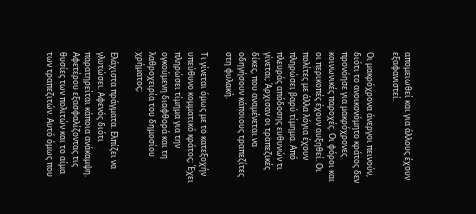απομειωθεί και για άλλους έχουν εξαφανιστεί.

Οι μακρόχρονα άνεργοι πεινούν, διότι το ανοικονόμητο κράτος δεν προνόησε για μακρόχρονες κοινωνικές παροχές. Οι φόροι και οι περικοπές έχουν αυξηθεί. Οι πολίτες με άλλα λόγια έχουν πληρώσει βαρύ τίμημα. Από πλευράς απόδοσης ευθυνών τι γίνεται; Άρχισαν οι τραπεζικές δίκες, που αναμένεται να οδηγήσουν κάποιους τραπεζίτες στη φυλακή.

Τι γίνεται όμως με το κατεξοχήν υπεύθυνο κομματικό κράτος; Έχει πληρώσει τίμημα για την ογκούμενη διαφθορά και τη λαθροχειρία του δημοσίου χρήματος;

Ελάχιστα πράγματα. Ελπίζει να γλυτώσει. Αφενός διότι παρατηρείται κάποια ανάκαμψη. Αφετέρου εξασφαλίζοντας τις θυσίες των πολιτών και το αίμα των τραπεζιτών. Αυτό όμως που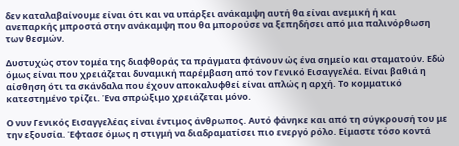δεν καταλαβαίνουμε είναι ότι και να υπάρξει ανάκαμψη αυτή θα είναι ανεμική ή και ανεπαρκής μπροστά στην ανάκαμψη που θα μπορούσε να ξεπηδήσει από μια παλινόρθωση των θεσμών.

Δυστυχώς στον τομέα της διαφθοράς τα πράγματα φτάνουν ώς ένα σημείο και σταματούν. Εδώ όμως είναι που χρειάζεται δυναμική παρέμβαση από τον Γενικό Εισαγγελέα. Είναι βαθιά η αίσθηση ότι τα σκάνδαλα που έχουν αποκαλυφθεί είναι απλώς η αρχή. Το κομματικό κατεστημένο τρίζει. Ένα σπρώξιμο χρειάζεται μόνο.

Ο νυν Γενικός Εισαγγελέας είναι έντιμος άνθρωπος. Αυτό φάνηκε και από τη σύγκρουσή του με την εξουσία. Έφτασε όμως η στιγμή να διαδραματίσει πιο ενεργό ρόλο. Είμαστε τόσο κοντά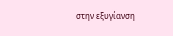στην εξυγίανση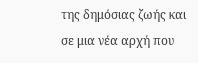της δημόσιας ζωής και σε μια νέα αρχή που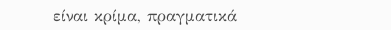είναι κρίμα, πραγματικά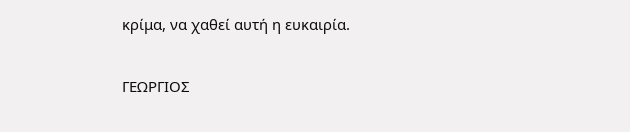κρίμα, να χαθεί αυτή η ευκαιρία.

ΓΕΩΡΓΙΟΣ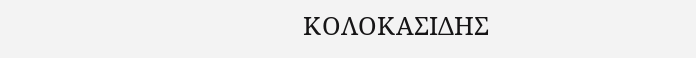ΚΟΛΟΚΑΣΙΔΗΣ